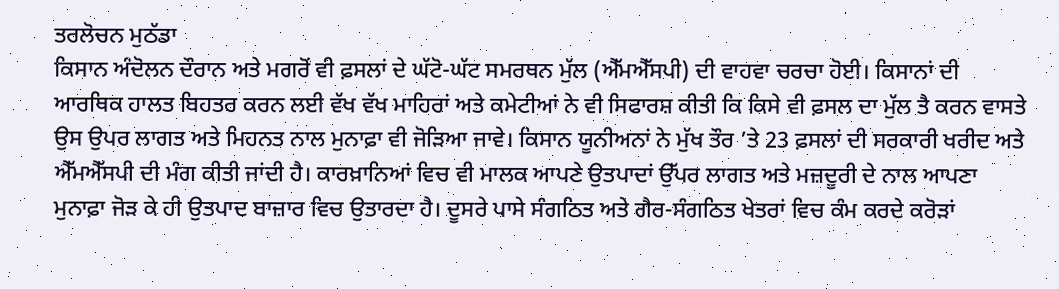ਤਰਲੋਚਨ ਮੁਠੱਡਾ
ਕਿਸਾਨ ਅੰਦੋਲਨ ਦੌਰਾਨ ਅਤੇ ਮਗਰੋਂ ਵੀ ਫ਼ਸਲਾਂ ਦੇ ਘੱਟੋ-ਘੱਟ ਸਮਰਥਨ ਮੁੱਲ (ਐੱਮਐੱਸਪੀ) ਦੀ ਵਾਹਵਾ ਚਰਚਾ ਹੋਈ। ਕਿਸਾਨਾਂ ਦੀ ਆਰਥਿਕ ਹਾਲਤ ਬਿਹਤਰ ਕਰਨ ਲਈ ਵੱਖ ਵੱਖ ਮਾਹਿਰਾਂ ਅਤੇ ਕਮੇਟੀਆਂ ਨੇ ਵੀ ਸਿਫਾਰਸ਼ ਕੀਤੀ ਕਿ ਕਿਸੇ ਵੀ ਫ਼ਸਲ ਦਾ ਮੁੱਲ ਤੈ ਕਰਨ ਵਾਸਤੇ ਉਸ ਉਪਰ ਲਾਗਤ ਅਤੇ ਮਿਹਨਤ ਨਾਲ ਮੁਨਾਫ਼ਾ ਵੀ ਜੋੜਿਆ ਜਾਵੇ। ਕਿਸਾਨ ਯੂਨੀਅਨਾਂ ਨੇ ਮੁੱਖ ਤੌਰ ’ਤੇ 23 ਫ਼ਸਲਾਂ ਦੀ ਸਰਕਾਰੀ ਖਰੀਦ ਅਤੇ ਐੱਮਐੱਸਪੀ ਦੀ ਮੰਗ ਕੀਤੀ ਜਾਂਦੀ ਹੈ। ਕਾਰਖ਼ਾਨਿਆਂ ਵਿਚ ਵੀ ਮਾਲਕ ਆਪਣੇ ਉਤਪਾਦਾਂ ਉੱਪਰ ਲਾਗਤ ਅਤੇ ਮਜ਼ਦੂਰੀ ਦੇ ਨਾਲ ਆਪਣਾ ਮੁਨਾਫ਼ਾ ਜੋੜ ਕੇ ਹੀ ਉਤਪਾਦ ਬਾਜ਼ਾਰ ਵਿਚ ਉਤਾਰਦਾ ਹੈ। ਦੂਸਰੇ ਪਾਸੇ ਸੰਗਠਿਤ ਅਤੇ ਗੈਰ-ਸੰਗਠਿਤ ਖੇਤਰਾਂ ਵਿਚ ਕੰਮ ਕਰਦੇ ਕਰੋੜਾਂ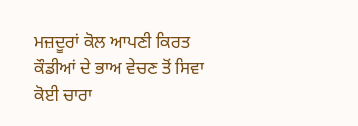ਮਜ਼ਦੂਰਾਂ ਕੋਲ ਆਪਣੀ ਕਿਰਤ ਕੌਡੀਆਂ ਦੇ ਭਾਅ ਵੇਚਣ ਤੋਂ ਸਿਵਾ ਕੋਈ ਚਾਰਾ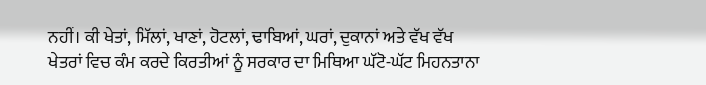ਨਹੀਂ। ਕੀ ਖੇਤਾਂ, ਮਿੱਲਾਂ, ਖਾਣਾਂ, ਹੋਟਲਾਂ, ਢਾਬਿਆਂ, ਘਰਾਂ, ਦੁਕਾਨਾਂ ਅਤੇ ਵੱਖ ਵੱਖ ਖੇਤਰਾਂ ਵਿਚ ਕੰਮ ਕਰਦੇ ਕਿਰਤੀਆਂ ਨੂੰ ਸਰਕਾਰ ਦਾ ਮਿਥਿਆ ਘੱਟੋ-ਘੱਟ ਮਿਹਨਤਾਨਾ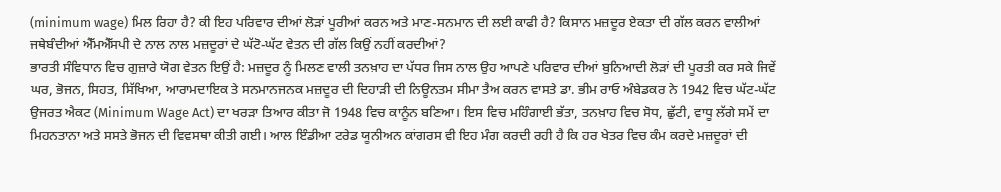(minimum wage) ਮਿਲ ਰਿਹਾ ਹੈ? ਕੀ ਇਹ ਪਰਿਵਾਰ ਦੀਆਂ ਲੋੜਾਂ ਪੂਰੀਆਂ ਕਰਨ ਅਤੇ ਮਾਣ-ਸਨਮਾਨ ਦੀ ਲਈ ਕਾਫੀ ਹੈ? ਕਿਸਾਨ ਮਜ਼ਦੂਰ ਏਕਤਾ ਦੀ ਗੱਲ ਕਰਨ ਵਾਲੀਆਂ ਜਥੇਬੰਦੀਆਂ ਐੱਮਐੱਸਪੀ ਦੇ ਨਾਲ ਨਾਲ ਮਜ਼ਦੂਰਾਂ ਦੇ ਘੱਟੋ-ਘੱਟ ਵੇਤਨ ਦੀ ਗੱਲ ਕਿਉਂ ਨਹੀਂ ਕਰਦੀਆਂ?
ਭਾਰਤੀ ਸੰਵਿਧਾਨ ਵਿਚ ਗੁਜ਼ਾਰੇ ਯੋਗ ਵੇਤਨ ਇਉਂ ਹੈ: ਮਜ਼ਦੂਰ ਨੂੰ ਮਿਲਣ ਵਾਲੀ ਤਨਖ਼ਾਹ ਦਾ ਪੱਧਰ ਜਿਸ ਨਾਲ ਉਹ ਆਪਣੇ ਪਰਿਵਾਰ ਦੀਆਂ ਬੁਨਿਆਦੀ ਲੋੜਾਂ ਦੀ ਪੂਰਤੀ ਕਰ ਸਕੇ ਜਿਵੇਂ ਘਰ, ਭੋਜਨ, ਸਿਹਤ, ਸਿੱਖਿਆ, ਆਰਾਮਦਾਇਕ ਤੇ ਸਨਮਾਨਜਨਕ ਮਜ਼ਦੂਰ ਦੀ ਦਿਹਾੜੀ ਦੀ ਨਿਊਨਤਮ ਸੀਮਾ ਤੈਅ ਕਰਨ ਵਾਸਤੇ ਡਾ. ਭੀਮ ਰਾਓ ਅੰਬੇਡਕਰ ਨੇ 1942 ਵਿਚ ਘੱਟ-ਘੱਟ ਉਜਰਤ ਐਕਟ (Minimum Wage Act) ਦਾ ਖਰੜਾ ਤਿਆਰ ਕੀਤਾ ਜੋ 1948 ਵਿਚ ਕਾਨੂੰਨ ਬਣਿਆ। ਇਸ ਵਿਚ ਮਹਿੰਗਾਈ ਭੱਤਾ, ਤਨਖ਼ਾਹ ਵਿਚ ਸੋਧ, ਛੁੱਟੀ, ਵਾਧੂ ਲੱਗੇ ਸਮੇਂ ਦਾ ਮਿਹਨਤਾਨਾ ਅਤੇ ਸਸਤੇ ਭੋਜਨ ਦੀ ਵਿਵਸਥਾ ਕੀਤੀ ਗਈ। ਆਲ ਇੰਡੀਆ ਟਰੇਡ ਯੂਨੀਅਨ ਕਾਂਗਰਸ ਵੀ ਇਹ ਮੰਗ ਕਰਦੀ ਰਹੀ ਹੈ ਕਿ ਹਰ ਖੇਤਰ ਵਿਚ ਕੰਮ ਕਰਦੇ ਮਜ਼ਦੂਰਾਂ ਦੀ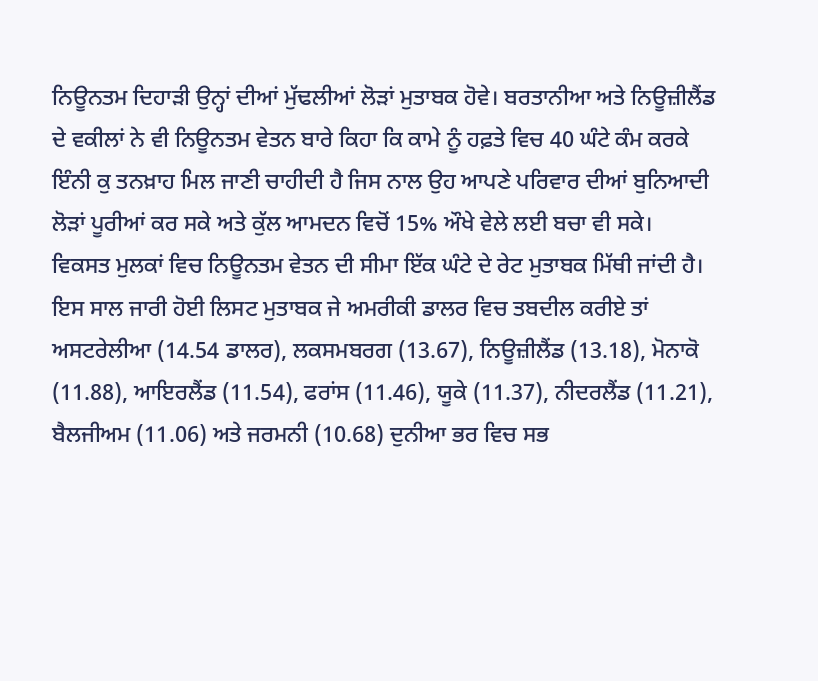ਨਿਊਨਤਮ ਦਿਹਾੜੀ ਉਨ੍ਹਾਂ ਦੀਆਂ ਮੁੱਢਲੀਆਂ ਲੋੜਾਂ ਮੁਤਾਬਕ ਹੋਵੇ। ਬਰਤਾਨੀਆ ਅਤੇ ਨਿਊਜ਼ੀਲੈਂਡ ਦੇ ਵਕੀਲਾਂ ਨੇ ਵੀ ਨਿਊਨਤਮ ਵੇਤਨ ਬਾਰੇ ਕਿਹਾ ਕਿ ਕਾਮੇ ਨੂੰ ਹਫ਼ਤੇ ਵਿਚ 40 ਘੰਟੇ ਕੰਮ ਕਰਕੇ ਇੰਨੀ ਕੁ ਤਨਖ਼ਾਹ ਮਿਲ ਜਾਣੀ ਚਾਹੀਦੀ ਹੈ ਜਿਸ ਨਾਲ ਉਹ ਆਪਣੇ ਪਰਿਵਾਰ ਦੀਆਂ ਬੁਨਿਆਦੀ ਲੋੜਾਂ ਪੂਰੀਆਂ ਕਰ ਸਕੇ ਅਤੇ ਕੁੱਲ ਆਮਦਨ ਵਿਚੋਂ 15% ਔਖੇ ਵੇਲੇ ਲਈ ਬਚਾ ਵੀ ਸਕੇ।
ਵਿਕਸਤ ਮੁਲਕਾਂ ਵਿਚ ਨਿਊਨਤਮ ਵੇਤਨ ਦੀ ਸੀਮਾ ਇੱਕ ਘੰਟੇ ਦੇ ਰੇਟ ਮੁਤਾਬਕ ਮਿੱਥੀ ਜਾਂਦੀ ਹੈ। ਇਸ ਸਾਲ ਜਾਰੀ ਹੋਈ ਲਿਸਟ ਮੁਤਾਬਕ ਜੇ ਅਮਰੀਕੀ ਡਾਲਰ ਵਿਚ ਤਬਦੀਲ ਕਰੀਏ ਤਾਂ ਅਸਟਰੇਲੀਆ (14.54 ਡਾਲਰ), ਲਕਸਮਬਰਗ (13.67), ਨਿਊਜ਼ੀਲੈਂਡ (13.18), ਮੋਨਾਕੋ (11.88), ਆਇਰਲੈਂਡ (11.54), ਫਰਾਂਸ (11.46), ਯੂਕੇ (11.37), ਨੀਦਰਲੈਂਡ (11.21), ਬੈਲਜੀਅਮ (11.06) ਅਤੇ ਜਰਮਨੀ (10.68) ਦੁਨੀਆ ਭਰ ਵਿਚ ਸਭ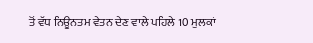ਤੋਂ ਵੱਧ ਨਿਊਨਤਮ ਵੇਤਨ ਦੇਣ ਵਾਲੇ ਪਹਿਲੇ 10 ਮੁਲਕਾਂ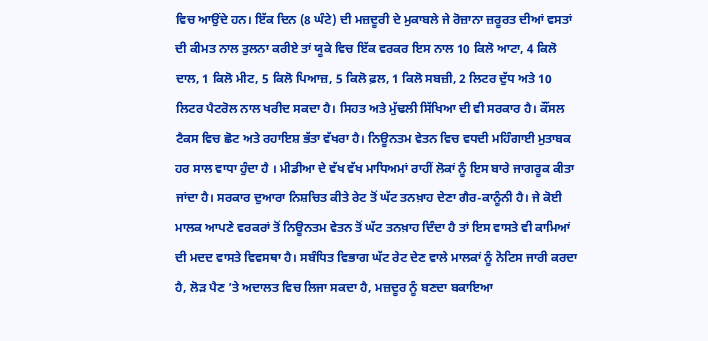ਵਿਚ ਆਉਂਦੇ ਹਨ। ਇੱਕ ਦਿਨ (8 ਘੰਟੇ) ਦੀ ਮਜ਼ਦੂਰੀ ਦੇ ਮੁਕਾਬਲੇ ਜੇ ਰੋਜ਼ਾਨਾ ਜ਼ਰੂਰਤ ਦੀਆਂ ਵਸਤਾਂ ਦੀ ਕੀਮਤ ਨਾਲ ਤੁਲਨਾ ਕਰੀਏ ਤਾਂ ਯੂਕੇ ਵਿਚ ਇੱਕ ਵਰਕਰ ਇਸ ਨਾਲ 10 ਕਿਲੋ ਆਟਾ, 4 ਕਿਲੋ ਦਾਲ, 1 ਕਿਲੋ ਮੀਟ, 5 ਕਿਲੋ ਪਿਆਜ਼, 5 ਕਿਲੋ ਫ਼ਲ, 1 ਕਿਲੋ ਸਬਜ਼ੀ, 2 ਲਿਟਰ ਦੁੱਧ ਅਤੇ 10 ਲਿਟਰ ਪੈਟਰੋਲ ਨਾਲ ਖਰੀਦ ਸਕਦਾ ਹੈ। ਸਿਹਤ ਅਤੇ ਮੁੱਢਲੀ ਸਿੱਖਿਆ ਦੀ ਵੀ ਸਰਕਾਰ ਹੈ। ਕੌਂਸਲ ਟੈਕਸ ਵਿਚ ਛੋਟ ਅਤੇ ਰਹਾਇਸ਼ ਭੱਤਾ ਵੱਖਰਾ ਹੈ। ਨਿਊਨਤਮ ਵੇਤਨ ਵਿਚ ਵਧਦੀ ਮਹਿੰਗਾਈ ਮੁਤਾਬਕ ਹਰ ਸਾਲ ਵਾਧਾ ਹੁੰਦਾ ਹੈ । ਮੀਡੀਆ ਦੇ ਵੱਖ ਵੱਖ ਮਾਧਿਅਮਾਂ ਰਾਹੀਂ ਲੋਕਾਂ ਨੂੰ ਇਸ ਬਾਰੇ ਜਾਗਰੂਕ ਕੀਤਾ ਜਾਂਦਾ ਹੈ। ਸਰਕਾਰ ਦੁਆਰਾ ਨਿਸ਼ਚਿਤ ਕੀਤੇ ਰੇਟ ਤੋਂ ਘੱਟ ਤਨਖ਼ਾਹ ਦੇਣਾ ਗੈਰ-ਕਾਨੂੰਨੀ ਹੈ। ਜੇ ਕੋਈ ਮਾਲਕ ਆਪਣੇ ਵਰਕਰਾਂ ਤੋਂ ਨਿਊਨਤਮ ਵੇਤਨ ਤੋਂ ਘੱਟ ਤਨਖ਼ਾਹ ਦਿੰਦਾ ਹੈ ਤਾਂ ਇਸ ਵਾਸਤੇ ਵੀ ਕਾਮਿਆਂ ਦੀ ਮਦਦ ਵਾਸਤੇ ਵਿਵਸਥਾ ਹੈ। ਸਬੰਧਿਤ ਵਿਭਾਗ ਘੱਟ ਰੇਟ ਦੇਣ ਵਾਲੇ ਮਾਲਕਾਂ ਨੂੰ ਨੋਟਿਸ ਜਾਰੀ ਕਰਦਾ ਹੈ, ਲੋੜ ਪੈਣ ’ਤੇ ਅਦਾਲਤ ਵਿਚ ਲਿਜਾ ਸਕਦਾ ਹੈ, ਮਜ਼ਦੂਰ ਨੂੰ ਬਣਦਾ ਬਕਾਇਆ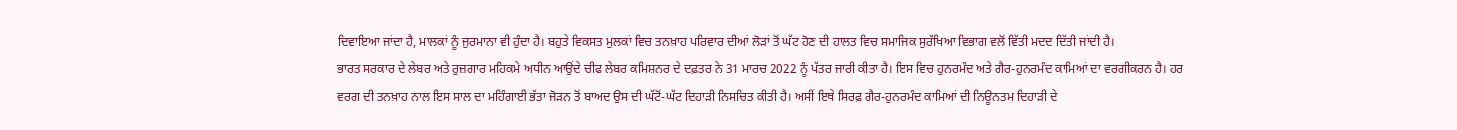ਦਿਵਾਇਆ ਜਾਂਦਾ ਹੈ, ਮਾਲਕਾਂ ਨੂੰ ਜੁਰਮਾਨਾ ਵੀ ਹੁੰਦਾ ਹੈ। ਬਹੁਤੇ ਵਿਕਸਤ ਮੁਲਕਾਂ ਵਿਚ ਤਨਖ਼ਾਹ ਪਰਿਵਾਰ ਦੀਆਂ ਲੋੜਾਂ ਤੋਂ ਘੱਟ ਹੋਣ ਦੀ ਹਾਲਤ ਵਿਚ ਸਮਾਜਿਕ ਸੁਰੱਖਿਆ ਵਿਭਾਗ ਵਲੋਂ ਵਿੱਤੀ ਮਦਦ ਦਿੱਤੀ ਜਾਂਦੀ ਹੈ।
ਭਾਰਤ ਸਰਕਾਰ ਦੇ ਲੇਬਰ ਅਤੇ ਰੁਜ਼ਗਾਰ ਮਹਿਕਮੇ ਅਧੀਨ ਆਉਂਦੇ ਚੀਫ ਲੇਬਰ ਕਮਿਸ਼ਨਰ ਦੇ ਦਫ਼ਤਰ ਨੇ 31 ਮਾਰਚ 2022 ਨੂੰ ਪੱਤਰ ਜਾਰੀ ਕੀਤਾ ਹੈ। ਇਸ ਵਿਚ ਹੁਨਰਮੰਦ ਅਤੇ ਗੈਰ-ਹੁਨਰਮੰਦ ਕਾਮਿਆਂ ਦਾ ਵਰਗੀਕਰਨ ਹੈ। ਹਰ ਵਰਗ ਦੀ ਤਨਖ਼ਾਹ ਨਾਲ ਇਸ ਸਾਲ ਦਾ ਮਹਿੰਗਾਈ ਭੱਤਾ ਜੋੜਨ ਤੋਂ ਬਾਅਦ ਉਸ ਦੀ ਘੱਟੋਂ-ਘੱਟ ਦਿਹਾੜੀ ਨਿਸਚਿਤ ਕੀਤੀ ਹੈ। ਅਸੀਂ ਇਥੇ ਸਿਰਫ਼ ਗੈਰ-ਹੁਨਰਮੰਦ ਕਾਮਿਆਂ ਦੀ ਨਿਊਨਤਮ ਦਿਹਾੜੀ ਦੇ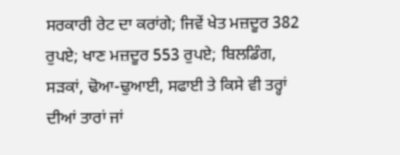ਸਰਕਾਰੀ ਰੇਟ ਦਾ ਕਰਾਂਗੇ; ਜਿਵੇਂ ਖੇਤ ਮਜ਼ਦੂਰ 382 ਰੁਪਏ; ਖਾਣ ਮਜ਼ਦੂਰ 553 ਰੁਪਏ; ਬਿਲਡਿੰਗ, ਸੜਕਾਂ, ਢੋਆ-ਢੁਆਈ, ਸਫਾਈ ਤੇ ਕਿਸੇ ਵੀ ਤਰ੍ਹਾਂ ਦੀਆਂ ਤਾਰਾਂ ਜਾਂ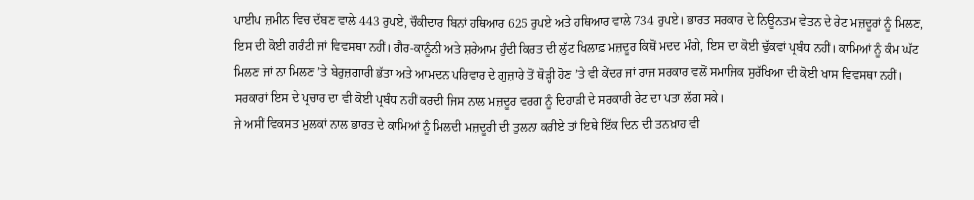ਪਾਈਪ ਜ਼ਮੀਨ ਵਿਚ ਦੱਬਣ ਵਾਲੇ 443 ਰੁਪਏ, ਚੌਕੀਦਾਰ ਬਿਨਾਂ ਹਥਿਆਰ 625 ਰੁਪਏ ਅਤੇ ਹਥਿਆਰ ਵਾਲੇ 734 ਰੁਪਏ। ਭਾਰਤ ਸਰਕਾਰ ਦੇ ਨਿਊਨਤਮ ਵੇਤਨ ਦੇ ਰੇਟ ਮਜ਼ਦੂਰਾਂ ਨੂੰ ਮਿਲਣ, ਇਸ ਦੀ ਕੋਈ ਗਰੰਟੀ ਜਾਂ ਵਿਵਸਥਾ ਨਹੀਂ। ਗੈਰ-ਕਾਨੂੰਨੀ ਅਤੇ ਸ਼ਰੇਆਮ ਹੁੰਦੀ ਕਿਰਤ ਦੀ ਲੁੱਟ ਖਿਲਾਫ਼ ਮਜ਼ਦੂਰ ਕਿਥੋਂ ਮਦਦ ਮੰਗੇ, ਇਸ ਦਾ ਕੋਈ ਢੁੱਕਵਾਂ ਪ੍ਰਬੰਧ ਨਹੀਂ। ਕਾਮਿਆਂ ਨੂੰ ਕੰਮ ਘੱਟ ਮਿਲਣ ਜਾਂ ਨਾ ਮਿਲਣ ’ਤੇ ਬੇਰੁਜ਼ਗਾਰੀ ਭੱਤਾ ਅਤੇ ਆਮਦਨ ਪਰਿਵਾਰ ਦੇ ਗੁਜ਼ਾਰੇ ਤੋਂ ਥੋੜ੍ਹੀ ਹੋਣ ’ਤੇ ਵੀ ਕੇਂਦਰ ਜਾਂ ਰਾਜ ਸਰਕਾਰ ਵਲੋਂ ਸਮਾਜਿਕ ਸੁਰੱਖਿਆ ਦੀ ਕੋਈ ਖਾਸ ਵਿਵਸਥਾ ਨਹੀਂ। ਸਰਕਾਰਾਂ ਇਸ ਦੇ ਪ੍ਰਚਾਰ ਦਾ ਵੀ ਕੋਈ ਪ੍ਰਬੰਧ ਨਹੀਂ ਕਰਦੀ ਜਿਸ ਨਾਲ ਮਜ਼ਦੂਰ ਵਰਗ ਨੂੰ ਦਿਹਾੜੀ ਦੇ ਸਰਕਾਰੀ ਰੇਟ ਦਾ ਪਤਾ ਲੱਗ ਸਕੇ।
ਜੇ ਅਸੀਂ ਵਿਕਸਤ ਮੁਲਕਾਂ ਨਾਲ ਭਾਰਤ ਦੇ ਕਾਮਿਆਂ ਨੂੰ ਮਿਲਦੀ ਮਜ਼ਦੂਰੀ ਦੀ ਤੁਲਨਾ ਕਰੀਏ ਤਾਂ ਇਥੇ ਇੱਕ ਦਿਨ ਦੀ ਤਨਖ਼ਾਹ ਵੀ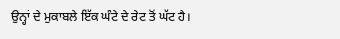ਉਨ੍ਹਾਂ ਦੇ ਮੁਕਾਬਲੇ ਇੱਕ ਘੰਟੇ ਦੇ ਰੇਟ ਤੋਂ ਘੱਟ ਹੈ।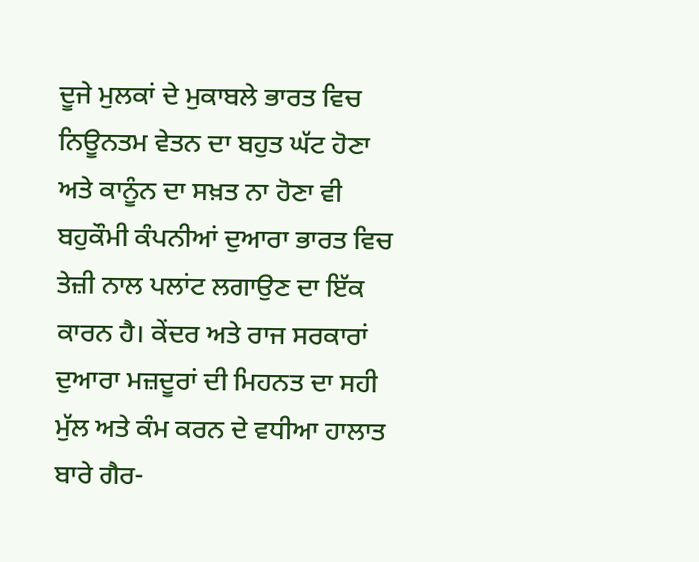ਦੂਜੇ ਮੁਲਕਾਂ ਦੇ ਮੁਕਾਬਲੇ ਭਾਰਤ ਵਿਚ ਨਿਊਨਤਮ ਵੇਤਨ ਦਾ ਬਹੁਤ ਘੱਟ ਹੋਣਾ ਅਤੇ ਕਾਨੂੰਨ ਦਾ ਸਖ਼ਤ ਨਾ ਹੋਣਾ ਵੀ ਬਹੁਕੌਮੀ ਕੰਪਨੀਆਂ ਦੁਆਰਾ ਭਾਰਤ ਵਿਚ ਤੇਜ਼ੀ ਨਾਲ ਪਲਾਂਟ ਲਗਾਉਣ ਦਾ ਇੱਕ ਕਾਰਨ ਹੈ। ਕੇਂਦਰ ਅਤੇ ਰਾਜ ਸਰਕਾਰਾਂ ਦੁਆਰਾ ਮਜ਼ਦੂਰਾਂ ਦੀ ਮਿਹਨਤ ਦਾ ਸਹੀ ਮੁੱਲ ਅਤੇ ਕੰਮ ਕਰਨ ਦੇ ਵਧੀਆ ਹਾਲਾਤ ਬਾਰੇ ਗੈਰ-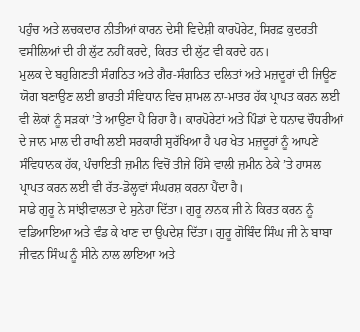ਪਹੁੰਚ ਅਤੇ ਲਚਕਦਾਰ ਨੀਤੀਆਂ ਕਾਰਨ ਦੇਸੀ ਵਿਦੇਸ਼ੀ ਕਾਰਪੋਰੇਟ, ਸਿਰਫ਼ ਕੁਦਰਤੀ ਵਸੀਲਿਆਂ ਦੀ ਹੀ ਲੁੱਟ ਨਹੀਂ ਕਰਦੇ, ਕਿਰਤ ਦੀ ਲੁੱਟ ਵੀ ਕਰਦੇ ਹਨ।
ਮੁਲਕ ਦੇ ਬਹੁਗਿਣਤੀ ਸੰਗਠਿਤ ਅਤੇ ਗੈਰ-ਸੰਗਠਿਤ ਦਲਿਤਾਂ ਅਤੇ ਮਜ਼ਦੂਰਾਂ ਦੀ ਜਿਊਣ ਯੋਗ ਬਣਾਉਣ ਲਈ ਭਾਰਤੀ ਸੰਵਿਧਾਨ ਵਿਚ ਸ਼ਾਮਲ ਨਾ-ਮਾਤਰ ਹੱਕ ਪ੍ਰਾਪਤ ਕਰਨ ਲਈ ਵੀ ਲੋਕਾਂ ਨੂੰ ਸੜਕਾਂ ’ਤੇ ਆਉਣਾ ਪੈ ਰਿਹਾ ਹੈ। ਕਾਰਪੋਰੇਟਾਂ ਅਤੇ ਪਿੰਡਾਂ ਦੇ ਧਨਾਢ ਚੌਧਰੀਆਂ ਦੇ ਜਾਨ ਮਾਲ ਦੀ ਰਾਖੀ ਲਈ ਸਰਕਾਰੀ ਸੁਰੱਖਿਆ ਹੈ ਪਰ ਖੇਤ ਮਜ਼ਦੂਰਾਂ ਨੂੰ ਆਪਣੇ ਸੰਵਿਧਾਨਕ ਹੱਕ, ਪੰਚਾਇਤੀ ਜ਼ਮੀਨ ਵਿਚੋਂ ਤੀਜੇ ਹਿੱਸੇ ਵਾਲੀ ਜ਼ਮੀਨ ਠੇਕੇ ’ਤੇ ਹਾਸਲ ਪ੍ਰਾਪਤ ਕਰਨ ਲਈ ਵੀ ਰੱਤ-ਡੋਲ੍ਹਵਾਂ ਸੰਘਰਸ਼ ਕਰਨਾ ਪੈਂਦਾ ਹੈ।
ਸਾਡੇ ਗੁਰੂ ਨੇ ਸਾਂਝੀਵਾਲਤਾ ਦੇ ਸੁਨੇਹਾ ਦਿੱਤਾ। ਗੁਰੂ ਨਾਨਕ ਜੀ ਨੇ ਕਿਰਤ ਕਰਨ ਨੂੰ ਵਡਿਆਇਆ ਅਤੇ ਵੰਡ ਕੇ ਖਾਣ ਦਾ ਉਪਦੇਸ਼ ਦਿੱਤਾ। ਗੁਰੂ ਗੋਬਿੰਦ ਸਿੰਘ ਜੀ ਨੇ ਬਾਬਾ ਜੀਵਨ ਸਿੰਘ ਨੂੰ ਸੀਨੇ ਨਾਲ ਲਾਇਆ ਅਤੇ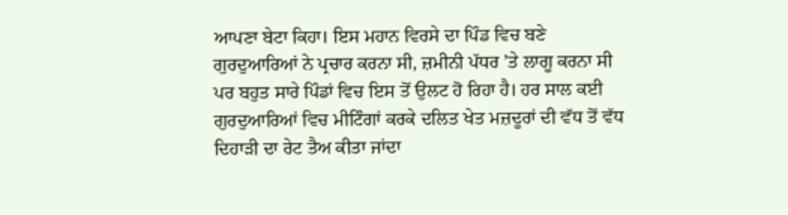ਆਪਣਾ ਬੇਟਾ ਕਿਹਾ। ਇਸ ਮਹਾਨ ਵਿਰਸੇ ਦਾ ਪਿੰਡ ਵਿਚ ਬਣੇ ਗੁਰਦੁਆਰਿਆਂ ਨੇ ਪ੍ਰਚਾਰ ਕਰਨਾ ਸੀ, ਜ਼ਮੀਨੀ ਪੱਧਰ ’ਤੇ ਲਾਗੂ ਕਰਨਾ ਸੀ ਪਰ ਬਹੁਤ ਸਾਰੇ ਪਿੰਡਾਂ ਵਿਚ ਇਸ ਤੋਂ ਉਲਟ ਹੋ ਰਿਹਾ ਹੈ। ਹਰ ਸਾਲ ਕਈ ਗੁਰਦੁਆਰਿਆਂ ਵਿਚ ਮੀਟਿੰਗਾਂ ਕਰਕੇ ਦਲਿਤ ਖੇਤ ਮਜ਼ਦੂਰਾਂ ਦੀ ਵੱਧ ਤੋਂ ਵੱਧ ਦਿਹਾੜੀ ਦਾ ਰੇਟ ਤੈਅ ਕੀਤਾ ਜਾਂਦਾ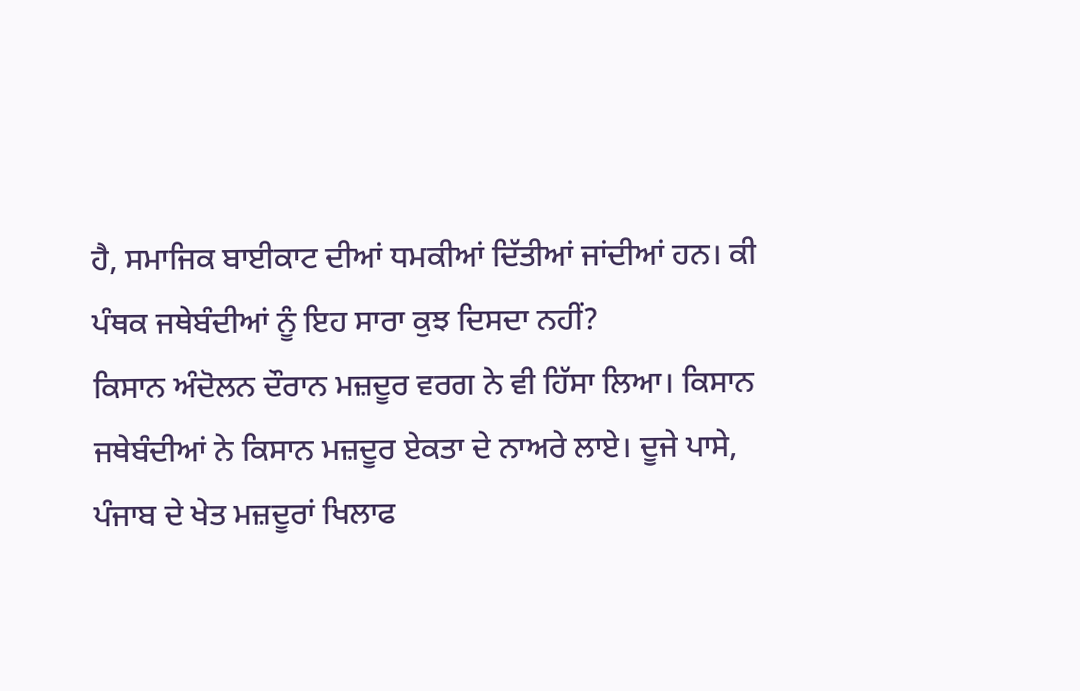ਹੈ, ਸਮਾਜਿਕ ਬਾਈਕਾਟ ਦੀਆਂ ਧਮਕੀਆਂ ਦਿੱਤੀਆਂ ਜਾਂਦੀਆਂ ਹਨ। ਕੀ ਪੰਥਕ ਜਥੇਬੰਦੀਆਂ ਨੂੰ ਇਹ ਸਾਰਾ ਕੁਝ ਦਿਸਦਾ ਨਹੀਂ?
ਕਿਸਾਨ ਅੰਦੋਲਨ ਦੌਰਾਨ ਮਜ਼ਦੂਰ ਵਰਗ ਨੇ ਵੀ ਹਿੱਸਾ ਲਿਆ। ਕਿਸਾਨ ਜਥੇਬੰਦੀਆਂ ਨੇ ਕਿਸਾਨ ਮਜ਼ਦੂਰ ਏਕਤਾ ਦੇ ਨਾਅਰੇ ਲਾਏ। ਦੂਜੇ ਪਾਸੇ, ਪੰਜਾਬ ਦੇ ਖੇਤ ਮਜ਼ਦੂਰਾਂ ਖਿਲਾਫ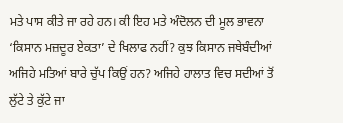ਮਤੇ ਪਾਸ ਕੀਤੇ ਜਾ ਰਹੇ ਹਨ। ਕੀ ਇਹ ਮਤੇ ਅੰਦੋਲਨ ਦੀ ਮੂਲ ਭਾਵਨਾ ‘ਕਿਸਾਨ ਮਜ਼ਦੂਰ ਏਕਤਾ’ ਦੇ ਖਿਲਾਫ ਨਹੀਂ? ਕੁਝ ਕਿਸਾਨ ਜਥੇਬੰਦੀਆਂ ਅਜਿਹੇ ਮਤਿਆਂ ਬਾਰੇ ਚੁੱਪ ਕਿਉਂ ਹਨ? ਅਜਿਹੇ ਹਾਲਾਤ ਵਿਚ ਸਦੀਆਂ ਤੋਂ ਲੁੱਟੇ ਤੇ ਕੁੱਟੇ ਜਾ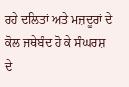ਰਹੇ ਦਲਿਤਾਂ ਅਤੇ ਮਜ਼ਦੂਰਾਂ ਦੇ ਕੋਲ ਜਥੇਬੰਦ ਹੋ ਕੇ ਸੰਘਰਸ਼ ਦੇ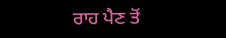ਰਾਹ ਪੈਣ ਤੋਂ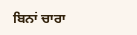ਬਿਨਾਂ ਚਾਰਾ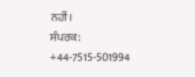ਨਹੀਂ।
ਸੰਪਰਕ: +44-7515-501994